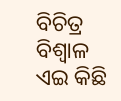ବିଚିତ୍ର ବିଶ୍ୱାଳ
ଏଇ କିଛି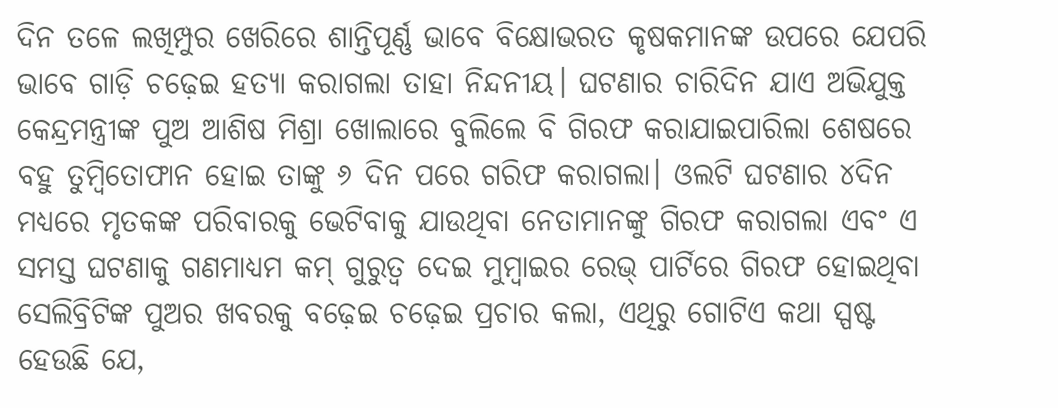ଦିନ ତଳେ ଲଖିମ୍ପୁର ଖେରିରେ ଶାନ୍ତିପୂର୍ଣ୍ଣ ଭାବେ ବିକ୍ଷୋଭରତ କୃଷକମାନଙ୍କ ଉପରେ ଯେପରି ଭାବେ ଗାଡ଼ି ଚଢ଼େଇ ହତ୍ୟା କରାଗଲା ତାହା ନିନ୍ଦନୀୟ। ଘଟଣାର ଚାରିଦିନ ଯାଏ ଅଭିଯୁକ୍ତ କେନ୍ଦ୍ରମନ୍ତ୍ରୀଙ୍କ ପୁଅ ଆଶିଷ ମିଶ୍ରା ଖୋଲାରେ ବୁଲିଲେ ବି ଗିରଫ କରାଯାଇପାରିଲା ଶେଷରେ ବହୁ ତୁମ୍ବିତୋଫାନ ହୋଇ ତାଙ୍କୁ ୬ ଦିନ ପରେ ଗରିଫ କରାଗଲା। ଓଲଟି ଘଟଣାର ୪ଦିନ ମଧ୍ୟରେ ମୃତକଙ୍କ ପରିବାରକୁ ଭେଟିବାକୁ ଯାଉଥିବା ନେତାମାନଙ୍କୁ ଗିରଫ କରାଗଲା ଏବଂ ଏ ସମସ୍ତ ଘଟଣାକୁ ଗଣମାଧ୍ୟମ କମ୍ ଗୁରୁତ୍ୱ ଦେଇ ମୁମ୍ବାଇର ରେଭ୍ ପାର୍ଟିରେ ଗିରଫ ହୋଇଥିବା ସେଲିବ୍ରିଟିଙ୍କ ପୁଅର ଖବରକୁ ବଢ଼େଇ ଚଢ଼େଇ ପ୍ରଚାର କଲା, ଏଥିରୁ ଗୋଟିଏ କଥା ସ୍ପଷ୍ଟ ହେଉଛି ଯେ,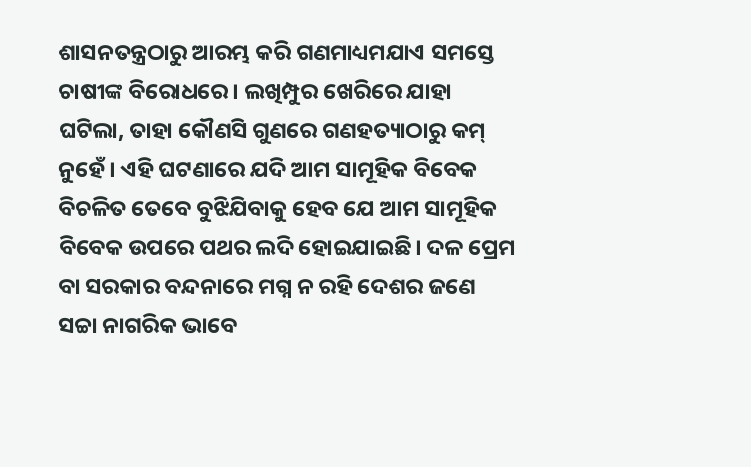ଶାସନତନ୍ତ୍ରଠାରୁ ଆରମ୍ଭ କରି ଗଣମାଧ୍ୟମଯାଏ ସମସ୍ତେ ଚାଷୀଙ୍କ ବିରୋଧରେ। ଲଖିମ୍ପୁର ଖେରିରେ ଯାହା ଘଟିଲା, ତାହା କୌଣସି ଗୁଣରେ ଗଣହତ୍ୟାଠାରୁ କମ୍ ନୁହେଁ। ଏହି ଘଟଣାରେ ଯଦି ଆମ ସାମୂହିକ ବିବେକ ବିଚଳିତ ତେବେ ବୁଝିଯିବାକୁ ହେବ ଯେ ଆମ ସାମୂହିକ ବିବେକ ଉପରେ ପଥର ଲଦି ହୋଇଯାଇଛି। ଦଳ ପ୍ରେମ ବା ସରକାର ବନ୍ଦନାରେ ମଗ୍ନ ନ ରହି ଦେଶର ଜଣେ ସଚ୍ଚା ନାଗରିକ ଭାବେ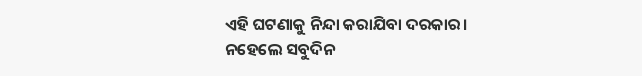ଏହି ଘଟଣାକୁ ନିନ୍ଦା କରାଯିବା ଦରକାର। ନହେଲେ ସବୁଦିନ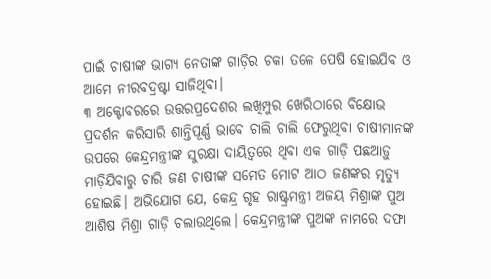ପାଇଁ ଚାଷୀଙ୍କ ଭାଗ୍ୟ ନେତାଙ୍କ ଗାଡ଼ିର ଚକା ତଳେ ପେଷି ହୋଇଯିବ ଓ ଆମେ ନୀରବଦ୍ରଷ୍ଟା ସାଜିଥିବା।
୩ ଅକ୍ଟୋବରରେ ଉତ୍ତରପ୍ରଦେଶର ଲଖିମ୍ପୁର ଖେରିଠାରେ ବିକ୍ଷୋଭ ପ୍ରଦର୍ଶନ କରିସାରି ଶାନ୍ତିପୂର୍ଣ୍ଣ ଭାବେ ଚାଲି ଚାଲି ଫେରୁଥିବା ଚାଷୀମାନଙ୍କ ଉପରେ କେନ୍ଦ୍ରମନ୍ତ୍ରୀଙ୍କ ସୁରକ୍ଷା ଦାୟିତ୍ୱରେ ଥିବା ଏକ ଗାଡ଼ି ପଛଆଡ଼ୁ ମାଡ଼ିଯିବାରୁ ଚାରି ଜଣ ଚାଷୀଙ୍କ ସମେତ ମୋଟ ଆଠ ଜଣଙ୍କର ମୃତ୍ୟୁ ହୋଇଛି। ଅଭିଯୋଗ ଯେ, କେନ୍ଦ୍ର ଗୃହ ରାଷ୍ଟ୍ରମନ୍ତ୍ରୀ ଅଜୟ ମିଶ୍ରାଙ୍କ ପୁଅ ଆଶିଷ ମିଶ୍ରା ଗାଡ଼ି ଚଲାଉଥିଲେ। କେନ୍ଦ୍ରମନ୍ତ୍ରୀଙ୍କ ପୁଅଙ୍କ ନାମରେ ଦଫା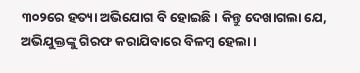୩୦୨ରେ ହତ୍ୟା ଅଭିଯୋଗ ବି ହୋଇଛି। କିନ୍ତୁ ଦେଖାଗଲା ଯେ, ଅଭିଯୁକ୍ତଙ୍କୁ ଗିରଫ କରାଯିବାରେ ବିଳମ୍ବ ହେଲା।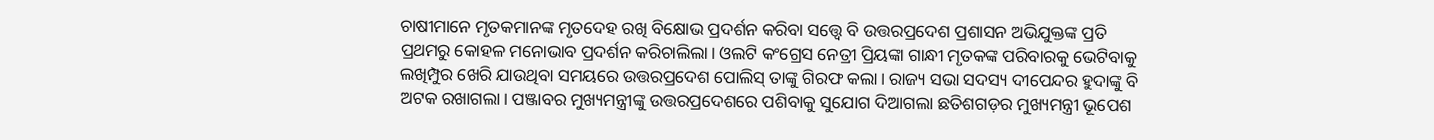ଚାଷୀମାନେ ମୃତକମାନଙ୍କ ମୃତଦେହ ରଖି ବିକ୍ଷୋଭ ପ୍ରଦର୍ଶନ କରିବା ସତ୍ତ୍ୱେ ବି ଉତ୍ତରପ୍ରଦେଶ ପ୍ରଶାସନ ଅଭିଯୁକ୍ତଙ୍କ ପ୍ରତି ପ୍ରଥମରୁ କୋହଳ ମନୋଭାବ ପ୍ରଦର୍ଶନ କରିଚାଲିଲା। ଓଲଟି କଂଗ୍ରେସ ନେତ୍ରୀ ପ୍ରିୟଙ୍କା ଗାନ୍ଧୀ ମୃତକଙ୍କ ପରିବାରକୁ ଭେଟିବାକୁ ଲଖିମ୍ପୁର ଖେରି ଯାଉଥିବା ସମୟରେ ଉତ୍ତରପ୍ରଦେଶ ପୋଲିସ୍ ତାଙ୍କୁ ଗିରଫ କଲା। ରାଜ୍ୟ ସଭା ସଦସ୍ୟ ଦୀପେନ୍ଦର ହୁଦାଙ୍କୁ ବି ଅଟକ ରଖାଗଲା। ପଞ୍ଜାବର ମୁଖ୍ୟମନ୍ତ୍ରୀଙ୍କୁ ଉତ୍ତରପ୍ରଦେଶରେ ପଶିବାକୁ ସୁଯୋଗ ଦିଆଗଲା ଛତିଶଗଡ଼ର ମୁଖ୍ୟମନ୍ତ୍ରୀ ଭୂପେଶ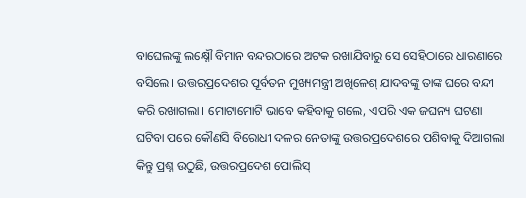ବାଘେଲଙ୍କୁ ଲକ୍ଷ୍ନୌ ବିମାନ ବନ୍ଦରଠାରେ ଅଟକ ରଖାଯିବାରୁ ସେ ସେହିଠାରେ ଧାରଣାରେ ବସିଲେ। ଉତ୍ତରପ୍ରଦେଶର ପୂର୍ବତନ ମୁଖ୍ୟମନ୍ତ୍ରୀ ଅଖିଳେଶ୍ ଯାଦବଙ୍କୁ ତାଙ୍କ ଘରେ ବନ୍ଦୀ କରି ରଖାଗଲା। ମୋଟାମୋଟି ଭାବେ କହିବାକୁ ଗଲେ, ଏପରି ଏକ ଜଘନ୍ୟ ଘଟଣା ଘଟିବା ପରେ କୌଣସି ବିରୋଧୀ ଦଳର ନେତାଙ୍କୁ ଉତ୍ତରପ୍ରଦେଶରେ ପଶିବାକୁ ଦିଆଗଲା କିନ୍ତୁ ପ୍ରଶ୍ନ ଉଠୁଛି, ଉତ୍ତରପ୍ରଦେଶ ପୋଲିସ୍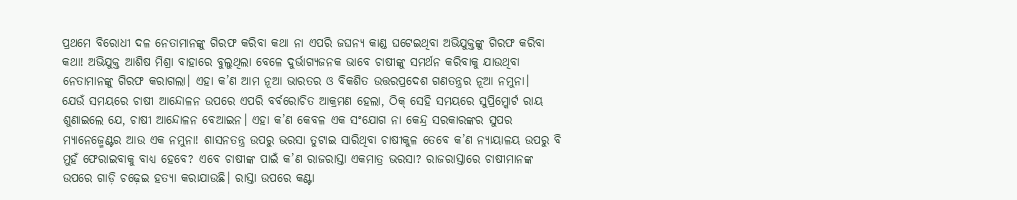ପ୍ରଥମେ ବିରୋଧୀ ଦଳ ନେତାମାନଙ୍କୁ ଗିରଫ କରିବା କଥା ନା ଏପରି ଜଘନ୍ୟ କାଣ୍ଡ ଘଟେଇଥିବା ଅଭିଯୁକ୍ତଙ୍କୁ ଗିରଫ କରିବା କଥା! ଅଭିଯୁକ୍ତ ଆଶିଷ ମିଶ୍ରା ବାହାରେ ବୁଲୁଥିଲା ବେଳେ ଦୁର୍ଭାଗ୍ୟଜନକ ଭାବେ ଚାଷୀଙ୍କୁ ସମର୍ଥନ କରିବାକୁ ଯାଉଥିବା ନେତାମାନଙ୍କୁ ଗିରଫ କରାଗଲା। ଏହା କ’ଣ ଆମ ନୂଆ ଭାରତର ଓ ବିକଶିତ ଉତ୍ତରପ୍ରଦେଶ ଗଣତନ୍ତ୍ରର ନୂଆ ନମୁନା।
ଯେଉଁ ସମୟରେ ଚାଷୀ ଆନ୍ଦୋଳନ ଉପରେ ଏପରି ବର୍ବରୋଚିତ ଆକ୍ରମଣ ହେଲା, ଠିକ୍ ସେହି ସମୟରେ ସୁପ୍ରିମ୍କୋର୍ଟ ରାୟ ଶୁଣାଇଲେ ଯେ, ଚାଷୀ ଆନ୍ଦୋଳନ ବେଆଇନ। ଏହା କ’ଣ କେବଳ ଏକ ସଂଯୋଗ ନା କେନ୍ଦ୍ର ସରକାରଙ୍କର ସୁପର ମ୍ୟାନେଜ୍ମେଣ୍ଟର ଆଉ ଏକ ନମୁନା! ଶାସନତନ୍ତ୍ର ଉପରୁ ଭରସା ତୁଟାଇ ସାରିଥିବା ଚାଷୀକୁଳ ତେବେ କ’ଣ ନ୍ୟାୟାଳୟ ଉପରୁ ବି ମୁହଁ ଫେରାଇବାକୁ ବାଧ୍ୟ ହେବେ? ଏବେ ଚାଷୀଙ୍କ ପାଇଁ କ’ଣ ରାଜରାସ୍ତା ଏକମାତ୍ର ଭରସା? ରାଜରାସ୍ତାରେ ଚାଷୀମାନଙ୍କ ଉପରେ ଗାଡ଼ି ଚଢ଼େଇ ହତ୍ୟା କରାଯାଉଛି। ରାସ୍ତା ଉପରେ କଣ୍ଟା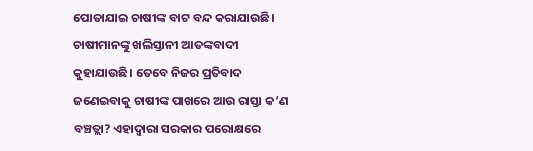ପୋତାଯାଇ ଚାଷୀଙ୍କ ବାଟ ବନ୍ଦ କରାଯାଉଛି। ଚାଷୀମାନଙ୍କୁ ଖଲିସ୍ତାନୀ ଆତଙ୍କବାଦୀ କୁହାଯାଉଛି। ତେବେ ନିଜର ପ୍ରତିବାଦ ଜଣେଇବାକୁ ଚାଷୀଙ୍କ ପାଖରେ ଆଉ ରାସ୍ତା କ’ଣ ବଞ୍ଚତ୍ଲା? ଏହାଦ୍ୱାରା ସରକାର ପରୋକ୍ଷରେ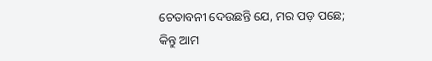ଚେତାବନୀ ଦେଉଛନ୍ତି ଯେ, ମର ପଡ଼ ପଛେ; କିନ୍ତୁ ଆମ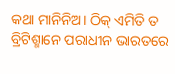କଥା ମାନିନିଅ। ଠିକ୍ ଏମିତି ତ ବ୍ରିଟିଶ୍ମାନେ ପରାଧୀନ ଭାରତରେ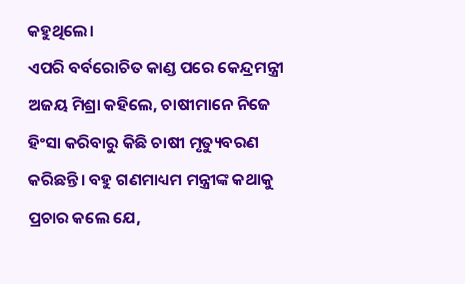କହୁଥିଲେ।
ଏପରି ବର୍ବରୋଚିତ କାଣ୍ଡ ପରେ କେନ୍ଦ୍ରମନ୍ତ୍ରୀ ଅଜୟ ମିଶ୍ରା କହିଲେ, ଚାଷୀମାନେ ନିଜେ ହିଂସା କରିବାରୁ କିଛି ଚାଷୀ ମୃତ୍ୟୁବରଣ କରିଛନ୍ତି। ବହୁ ଗଣମାଧ୍ୟମ ମନ୍ତ୍ରୀଙ୍କ କଥାକୁ ପ୍ରଚାର କଲେ ଯେ,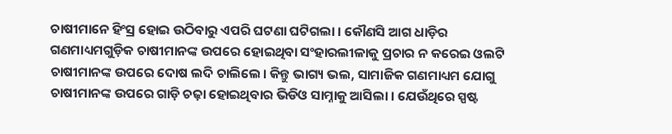ଚାଷୀମାନେ ହିଂସ୍ର ହୋଇ ଉଠିବାରୁ ଏପରି ଘଟଣା ଘଟିଗଲା। କୌଣସି ଆଗ ଧାଡ଼ିର ଗଣମାଧ୍ୟମଗୁଡ଼ିକ ଚାଷୀମାନଙ୍କ ଉପରେ ହୋଇଥିବା ସଂହାରଲୀଳାକୁ ପ୍ରଚାର ନ କରେଇ ଓଲଟି ଚାଷୀମାନଙ୍କ ଉପରେ ଦୋଷ ଲଦି ଚାଲିଲେ। କିନ୍ତୁ ଭାଗ୍ୟ ଭଲ, ସାମାଜିକ ଗଣମାଧ୍ୟମ ଯୋଗୁ ଚାଷୀମାନଙ୍କ ଉପରେ ଗାଡ଼ି ଚଢ଼ା ହୋଇଥିବାର ଭିଡିଓ ସାମ୍ନାକୁ ଆସିଲା। ଯେଉଁଥିରେ ସ୍ପଷ୍ଟ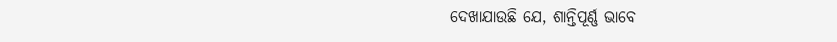ଦେଖାଯାଉଛି ଯେ, ଶାନ୍ତିପୂର୍ଣ୍ଣ ଭାବେ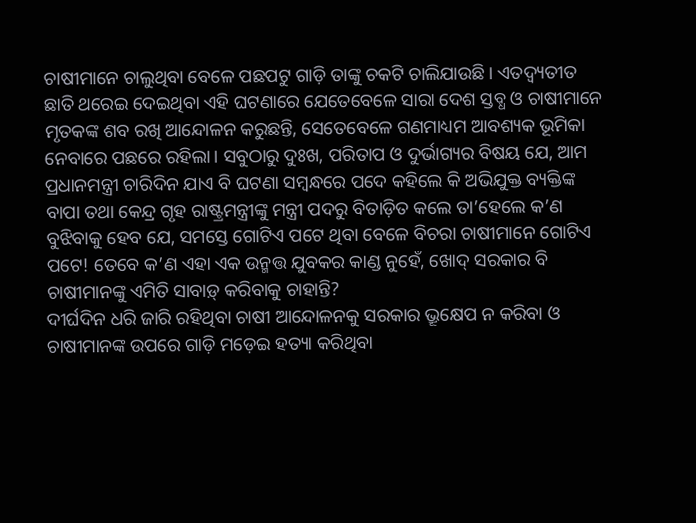ଚାଷୀମାନେ ଚାଲୁଥିବା ବେଳେ ପଛପଟୁ ଗାଡ଼ି ତାଙ୍କୁ ଚକଟି ଚାଲିଯାଉଛି। ଏତଦ୍ବ୍ୟତୀତ ଛାତି ଥରେଇ ଦେଇଥିବା ଏହି ଘଟଣାରେ ଯେତେବେଳେ ସାରା ଦେଶ ସ୍ତବ୍ଧ ଓ ଚାଷୀମାନେ ମୃତକଙ୍କ ଶବ ରଖି ଆନ୍ଦୋଳନ କରୁଛନ୍ତି, ସେତେବେଳେ ଗଣମାଧ୍ୟମ ଆବଶ୍ୟକ ଭୂମିକା ନେବାରେ ପଛରେ ରହିଲା। ସବୁଠାରୁ ଦୁଃଖ, ପରିତାପ ଓ ଦୁର୍ଭାଗ୍ୟର ବିଷୟ ଯେ, ଆମ ପ୍ରଧାନମନ୍ତ୍ରୀ ଚାରିଦିନ ଯାଏ ବି ଘଟଣା ସମ୍ବନ୍ଧରେ ପଦେ କହିଲେ କି ଅଭିଯୁକ୍ତ ବ୍ୟକ୍ତିଙ୍କ ବାପା ତଥା କେନ୍ଦ୍ର ଗୃହ ରାଷ୍ଟ୍ରମନ୍ତ୍ରୀଙ୍କୁ ମନ୍ତ୍ରୀ ପଦରୁ ବିତାଡ଼ିତ କଲେ ତା’ହେଲେ କ’ଣ ବୁଝିବାକୁ ହେବ ଯେ, ସମସ୍ତେ ଗୋଟିଏ ପଟେ ଥିବା ବେଳେ ବିଚରା ଚାଷୀମାନେ ଗୋଟିଏ ପଟେ! ତେବେ କ’ଣ ଏହା ଏକ ଉନ୍ମତ୍ତ ଯୁବକର କାଣ୍ଡ ନୁହେଁ, ଖୋଦ୍ ସରକାର ବି ଚାଷୀମାନଙ୍କୁ ଏମିତି ସାବାଡ଼୍ କରିବାକୁ ଚାହାନ୍ତି?
ଦୀର୍ଘଦିନ ଧରି ଜାରି ରହିଥିବା ଚାଷୀ ଆନ୍ଦୋଳନକୁ ସରକାର ଭ୍ରୂକ୍ଷେପ ନ କରିବା ଓ ଚାଷୀମାନଙ୍କ ଉପରେ ଗାଡ଼ି ମଡ଼େଇ ହତ୍ୟା କରିଥିବା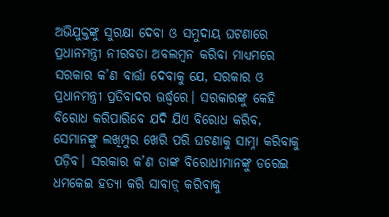ଅଭିଯୁକ୍ତଙ୍କୁ ସୁରକ୍ଷା ଦେବା ଓ ସମୁଦାୟ ଘଟଣାରେ ପ୍ରଧାନମନ୍ତ୍ରୀ ନୀରବତା ଅବଲମ୍ବନ କରିବା ମାଧ୍ୟମରେ ସରକାର କ’ଣ ବାର୍ତ୍ତା ଦେବାକୁ ଯେ, ସରକାର ଓ ପ୍ରଧାନମନ୍ତ୍ରୀ ପ୍ରତିବାଦର ଊର୍ଦ୍ଧ୍ୱରେ। ସରକାରଙ୍କୁ କେହି ବିରୋଧ କରିପାରିବେ ଯଦି ଯିଏ ବିରୋଧ କରିବ, ସେମାନଙ୍କୁ ଲଖିମ୍ପୁର ଖେରି ପରି ଘଟଣାକୁ ସାମ୍ନା କରିବାକୁ ପଡ଼ିବ। ସରକାର କ’ଣ ତାଙ୍କ ବିରୋଧୀମାନଙ୍କୁ ଡରେଇ ଧମକେଇ ହତ୍ୟା କରି ସାବାଡ଼୍ କରିବାକୁ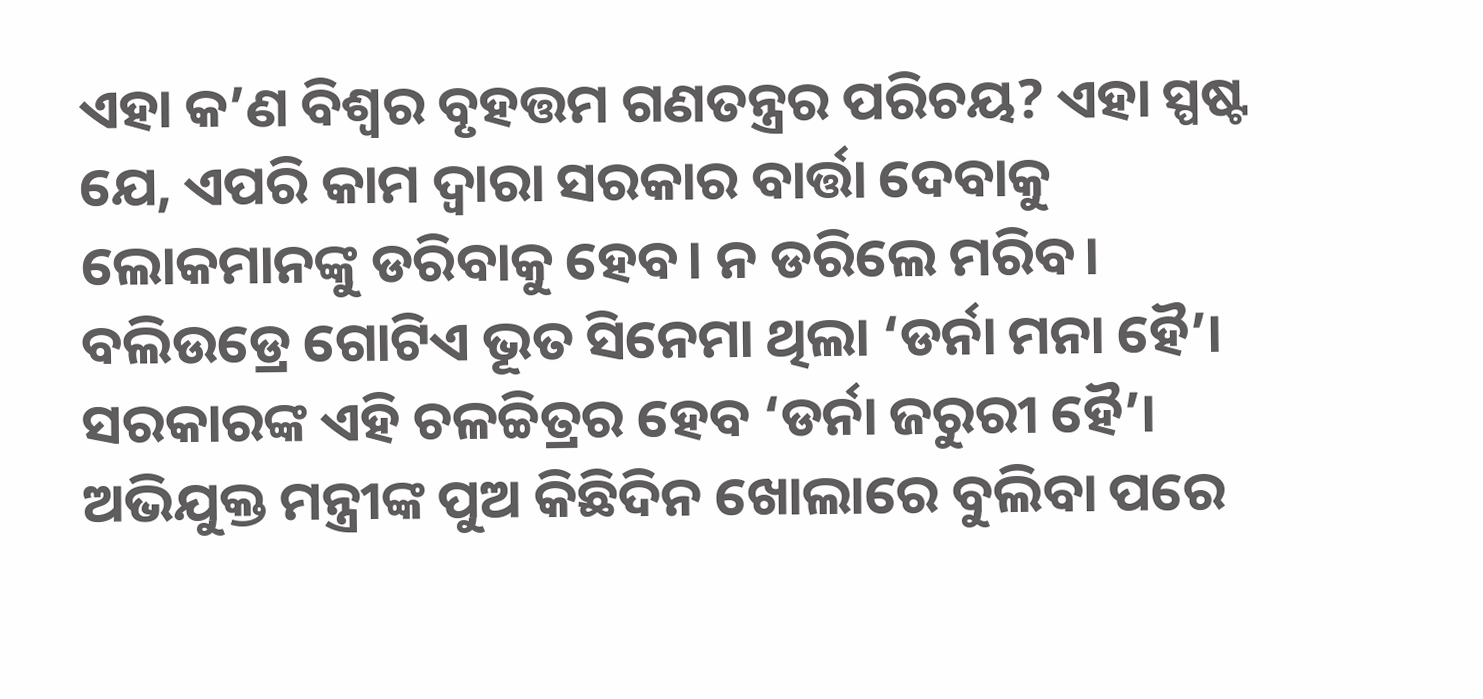ଏହା କ’ଣ ବିଶ୍ୱର ବୃହତ୍ତମ ଗଣତନ୍ତ୍ରର ପରିଚୟ? ଏହା ସ୍ପଷ୍ଟ ଯେ, ଏପରି କାମ ଦ୍ୱାରା ସରକାର ବାର୍ତ୍ତା ଦେବାକୁ ଲୋକମାନଙ୍କୁ ଡରିବାକୁ ହେବ। ନ ଡରିଲେ ମରିବ। ବଲିଉଡ୍ରେ ଗୋଟିଏ ଭୂତ ସିନେମା ଥିଲା ‘ଡର୍ନା ମନା ହୈ’। ସରକାରଙ୍କ ଏହି ଚଳଚ୍ଚିତ୍ରର ହେବ ‘ଡର୍ନା ଜରୁରୀ ହୈ’।
ଅଭିଯୁକ୍ତ ମନ୍ତ୍ରୀଙ୍କ ପୁଅ କିଛିଦିନ ଖୋଲାରେ ବୁଲିବା ପରେ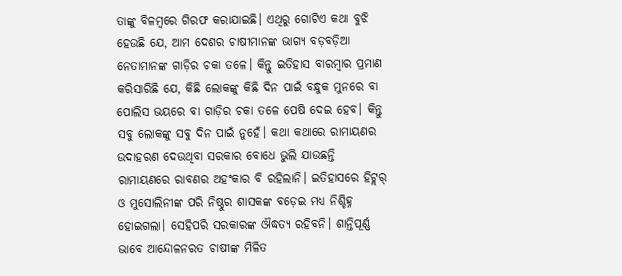ତାଙ୍କୁ ବିଳମ୍ବରେ ଗିରଫ କରାଯାଇଛି। ଏଥିରୁ ଗୋଟିଏ କଥା ବୁଝି ହେଉଛି ଯେ, ଆମ ଦେଶର ଚାଷୀମାନଙ୍କ ଭାଗ୍ୟ ବଡ଼ବଡ଼ିଆ ନେତାମାନଙ୍କ ଗାଡ଼ିର ଚକା ତଳେ। କିନ୍ତୁ ଇତିହାସ ବାରମ୍ବାର ପ୍ରମାଣ କରିସାରିଛି ଯେ, କିଛି ଲୋକଙ୍କୁ କିଛି ଦିନ ପାଇଁ ବନ୍ଧୁକ ମୁନରେ ବା ପୋଲିସ ଭୟରେ ବା ଗାଡ଼ିର ଚକା ତଳେ ପେଷି ଦେଇ ହେବ। କିନ୍ତୁ ସବୁ ଲୋକଙ୍କୁ ସବୁ ଦିନ ପାଇଁ ନୁହେଁ। କଥା କଥାରେ ରାମାୟଣର ଉଦାହରଣ ଦେଉଥିବା ସରକାର ବୋଧେ ଭୁଲି ଯାଉଛନ୍ତି ରାମାୟଣରେ ରାବଣର ଅହଂକାର ବି ରହିଲାନି। ଇତିହାସରେ ହିଟ୍ଲର୍ ଓ ମୁସୋଲିନୀଙ୍କ ପରି ନିଷ୍ଠୁର ଶାସକଙ୍କ ବଡ଼େଇ ମଧ୍ୟ ନିଶ୍ଚିହ୍ନ ହୋଇଗଲା। ସେହିପରି ସରକାରଙ୍କ ଔଦ୍ଧତ୍ୟ ରହିବନି। ଶାନ୍ତିପୂର୍ଣ୍ଣ ଭାବେ ଆନ୍ଦୋଳନରତ ଚାଷୀଙ୍କ ମିଳିତ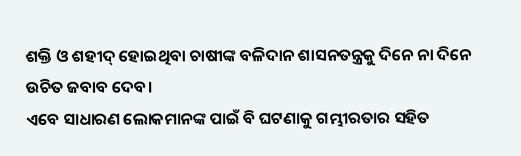ଶକ୍ତି ଓ ଶହୀଦ୍ ହୋଇଥିବା ଚାଷୀଙ୍କ ବଳିଦାନ ଶାସନତନ୍ତ୍ରକୁ ଦିନେ ନା ଦିନେ ଉଚିତ ଜବାବ ଦେବ।
ଏବେ ସାଧାରଣ ଲୋକମାନଙ୍କ ପାଇଁ ବି ଘଟଣାକୁ ଗମ୍ଭୀରତାର ସହିତ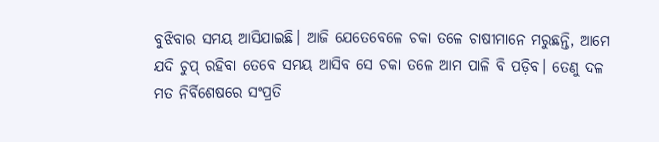ବୁଝିବାର ସମୟ ଆସିଯାଇଛି। ଆଜି ଯେତେବେଳେ ଚକା ତଳେ ଚାଷୀମାନେ ମରୁଛନ୍ତି, ଆମେ ଯଦି ଚୁପ୍ ରହିବା ତେବେ ସମୟ ଆସିବ ସେ ଚକା ତଳେ ଆମ ପାଳି ବି ପଡ଼ିବ। ତେଣୁ ଦଳ ମତ ନିର୍ବିଶେଷରେ ସଂପ୍ରତି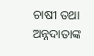ଚାଷୀ ତଥା ଅନ୍ନଦାତାଙ୍କ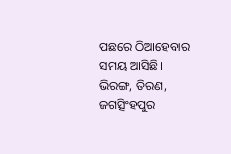ପଛରେ ଠିଆହେବାର ସମୟ ଆସିଛି।
ଭିରଙ୍ଗ, ତିରଣ, ଜଗତ୍ସିଂହପୁର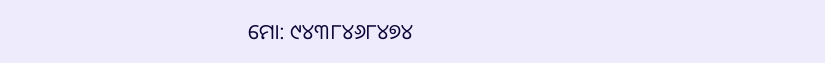ମୋ: ୯୪୩୮୪୬୮୪୭୪